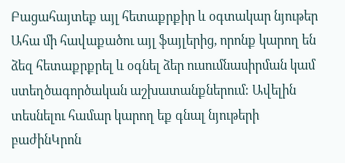Բացահայտեք այլ հետաքրքիր և օգտակար նյութեր
Ահա մի հավաքածու այլ ֆայլերից, որոնք կարող են ձեզ հետաքրքրել և օգնել ձեր ուսումնասիրման կամ ստեղծագործական աշխատանքներում: Ավելին տեսնելու համար կարող եք գնալ նյութերի բաժինԿրոն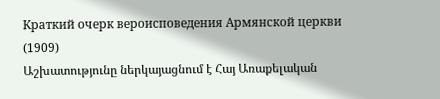Краткий очерк вероисповедения Армянской церкви (1909)
Աշխատությունը ներկայացնում է Հայ Առաքելական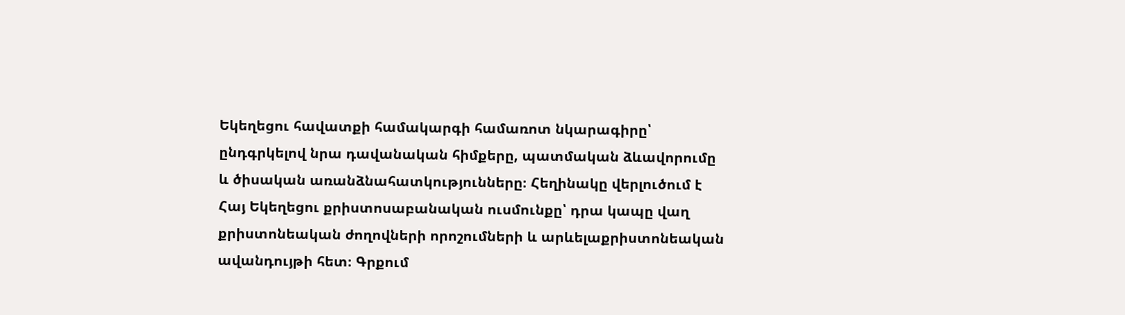Եկեղեցու հավատքի համակարգի համառոտ նկարագիրը՝ ընդգրկելով նրա դավանական հիմքերը, պատմական ձևավորումը և ծիսական առանձնահատկությունները։ Հեղինակը վերլուծում է Հայ Եկեղեցու քրիստոսաբանական ուսմունքը՝ դրա կապը վաղ քրիստոնեական ժողովների որոշումների և արևելաքրիստոնեական ավանդույթի հետ։ Գրքում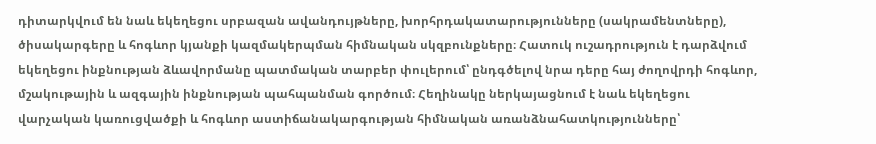դիտարկվում են նաև եկեղեցու սրբազան ավանդույթները, խորհրդակատարությունները (սակրամենտները), ծիսակարգերը և հոգևոր կյանքի կազմակերպման հիմնական սկզբունքները։ Հատուկ ուշադրություն է դարձվում եկեղեցու ինքնության ձևավորմանը պատմական տարբեր փուլերում՝ ընդգծելով նրա դերը հայ ժողովրդի հոգևոր, մշակութային և ազգային ինքնության պահպանման գործում։ Հեղինակը ներկայացնում է նաև եկեղեցու վարչական կառուցվածքի և հոգևոր աստիճանակարգության հիմնական առանձնահատկությունները՝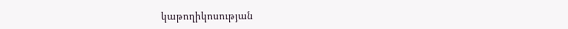կաթողիկոսության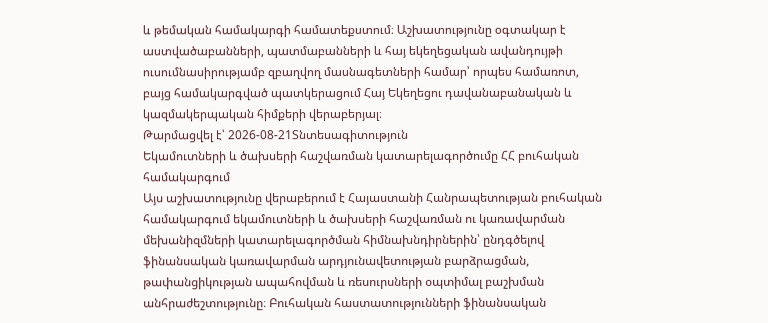և թեմական համակարգի համատեքստում։ Աշխատությունը օգտակար է աստվածաբանների, պատմաբանների և հայ եկեղեցական ավանդույթի ուսումնասիրությամբ զբաղվող մասնագետների համար՝ որպես համառոտ, բայց համակարգված պատկերացում Հայ Եկեղեցու դավանաբանական և կազմակերպական հիմքերի վերաբերյալ։
Թարմացվել է՝ 2026-08-21Տնտեսագիտություն
Եկամուտների և ծախսերի հաշվառման կատարելագործումը ՀՀ բուհական համակարգում
Այս աշխատությունը վերաբերում է Հայաստանի Հանրապետության բուհական համակարգում եկամուտների և ծախսերի հաշվառման ու կառավարման մեխանիզմների կատարելագործման հիմնախնդիրներին՝ ընդգծելով ֆինանսական կառավարման արդյունավետության բարձրացման, թափանցիկության ապահովման և ռեսուրսների օպտիմալ բաշխման անհրաժեշտությունը։ Բուհական հաստատությունների ֆինանսական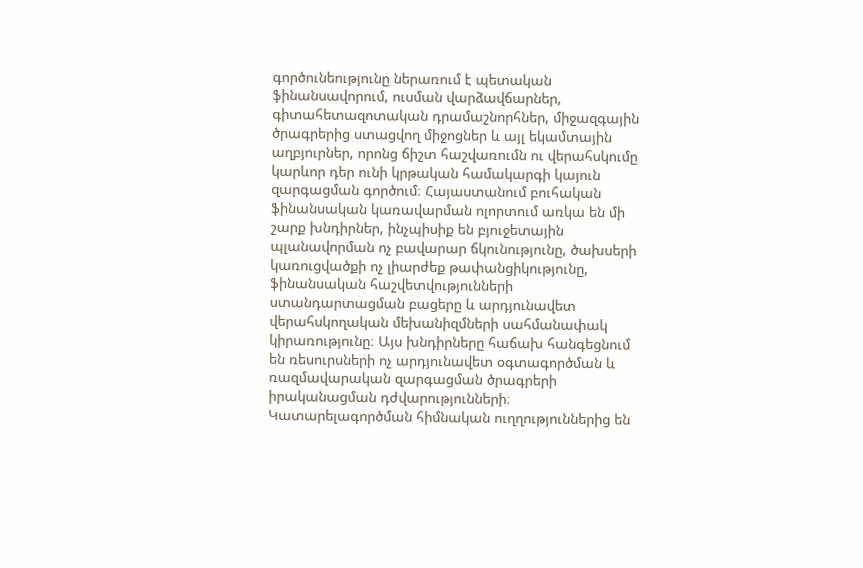գործունեությունը ներառում է պետական ֆինանսավորում, ուսման վարձավճարներ, գիտահետազոտական դրամաշնորհներ, միջազգային ծրագրերից ստացվող միջոցներ և այլ եկամտային աղբյուրներ, որոնց ճիշտ հաշվառումն ու վերահսկումը կարևոր դեր ունի կրթական համակարգի կայուն զարգացման գործում։ Հայաստանում բուհական ֆինանսական կառավարման ոլորտում առկա են մի շարք խնդիրներ, ինչպիսիք են բյուջետային պլանավորման ոչ բավարար ճկունությունը, ծախսերի կառուցվածքի ոչ լիարժեք թափանցիկությունը, ֆինանսական հաշվետվությունների ստանդարտացման բացերը և արդյունավետ վերահսկողական մեխանիզմների սահմանափակ կիրառությունը։ Այս խնդիրները հաճախ հանգեցնում են ռեսուրսների ոչ արդյունավետ օգտագործման և ռազմավարական զարգացման ծրագրերի իրականացման դժվարությունների։ Կատարելագործման հիմնական ուղղություններից են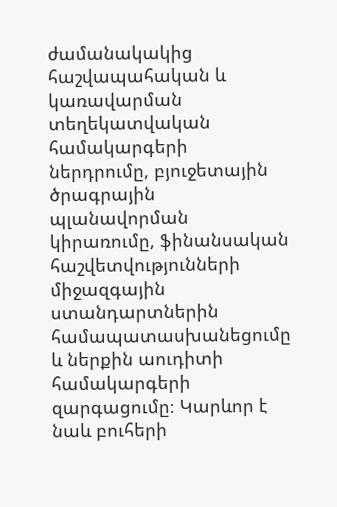ժամանակակից հաշվապահական և կառավարման տեղեկատվական համակարգերի ներդրումը, բյուջետային ծրագրային պլանավորման կիրառումը, ֆինանսական հաշվետվությունների միջազգային ստանդարտներին համապատասխանեցումը և ներքին աուդիտի համակարգերի զարգացումը։ Կարևոր է նաև բուհերի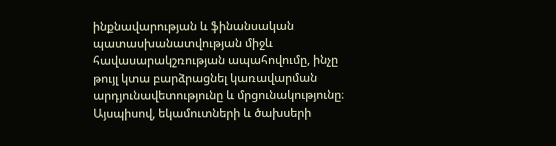ինքնավարության և ֆինանսական պատասխանատվության միջև հավասարակշռության ապահովումը, ինչը թույլ կտա բարձրացնել կառավարման արդյունավետությունը և մրցունակությունը։ Այսպիսով, եկամուտների և ծախսերի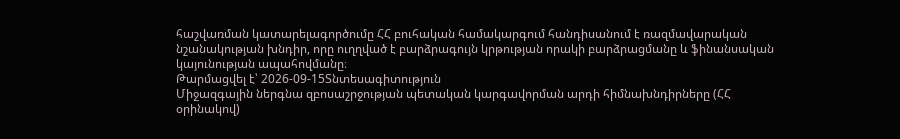հաշվառման կատարելագործումը ՀՀ բուհական համակարգում հանդիսանում է ռազմավարական նշանակության խնդիր, որը ուղղված է բարձրագույն կրթության որակի բարձրացմանը և ֆինանսական կայունության ապահովմանը։
Թարմացվել է՝ 2026-09-15Տնտեսագիտություն
Միջազգային ներգնա զբոսաշրջության պետական կարգավորման արդի հիմնախնդիրները (ՀՀ օրինակով)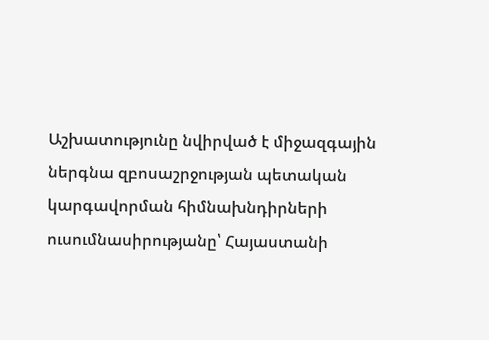Աշխատությունը նվիրված է միջազգային ներգնա զբոսաշրջության պետական կարգավորման հիմնախնդիրների ուսումնասիրությանը՝ Հայաստանի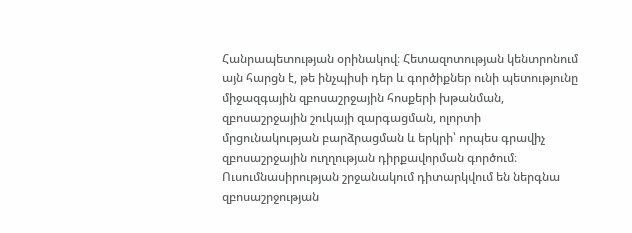Հանրապետության օրինակով։ Հետազոտության կենտրոնում այն հարցն է, թե ինչպիսի դեր և գործիքներ ունի պետությունը միջազգային զբոսաշրջային հոսքերի խթանման, զբոսաշրջային շուկայի զարգացման, ոլորտի մրցունակության բարձրացման և երկրի՝ որպես գրավիչ զբոսաշրջային ուղղության դիրքավորման գործում։ Ուսումնասիրության շրջանակում դիտարկվում են ներգնա զբոսաշրջության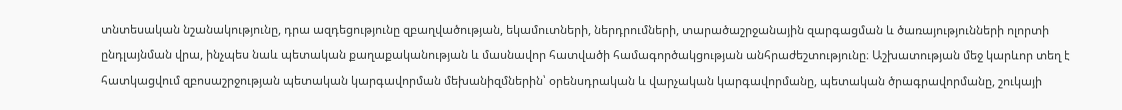տնտեսական նշանակությունը, դրա ազդեցությունը զբաղվածության, եկամուտների, ներդրումների, տարածաշրջանային զարգացման և ծառայությունների ոլորտի ընդլայնման վրա, ինչպես նաև պետական քաղաքականության և մասնավոր հատվածի համագործակցության անհրաժեշտությունը։ Աշխատության մեջ կարևոր տեղ է հատկացվում զբոսաշրջության պետական կարգավորման մեխանիզմներին՝ օրենսդրական և վարչական կարգավորմանը, պետական ծրագրավորմանը, շուկայի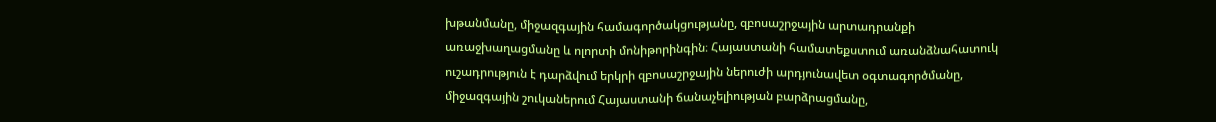խթանմանը, միջազգային համագործակցությանը, զբոսաշրջային արտադրանքի առաջխաղացմանը և ոլորտի մոնիթորինգին։ Հայաստանի համատեքստում առանձնահատուկ ուշադրություն է դարձվում երկրի զբոսաշրջային ներուժի արդյունավետ օգտագործմանը, միջազգային շուկաներում Հայաստանի ճանաչելիության բարձրացմանը,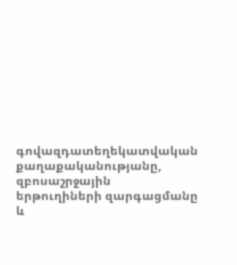գովազդատեղեկատվական քաղաքականությանը, զբոսաշրջային երթուղիների զարգացմանը և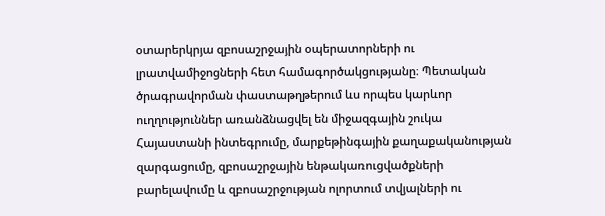օտարերկրյա զբոսաշրջային օպերատորների ու լրատվամիջոցների հետ համագործակցությանը։ Պետական ծրագրավորման փաստաթղթերում ևս որպես կարևոր ուղղություններ առանձնացվել են միջազգային շուկա Հայաստանի ինտեգրումը, մարքեթինգային քաղաքականության զարգացումը, զբոսաշրջային ենթակառուցվածքների բարելավումը և զբոսաշրջության ոլորտում տվյալների ու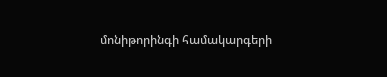մոնիթորինգի համակարգերի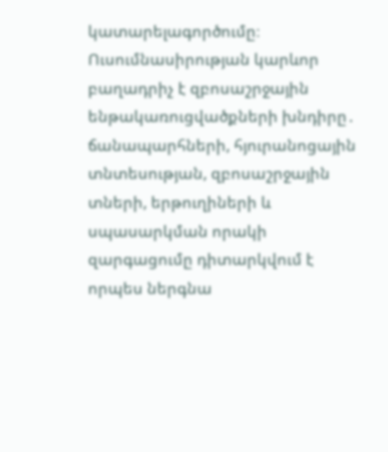կատարելագործումը։ Ուսումնասիրության կարևոր բաղադրիչ է զբոսաշրջային ենթակառուցվածքների խնդիրը․ ճանապարհների, հյուրանոցային տնտեսության, զբոսաշրջային տների, երթուղիների և սպասարկման որակի զարգացումը դիտարկվում է որպես ներգնա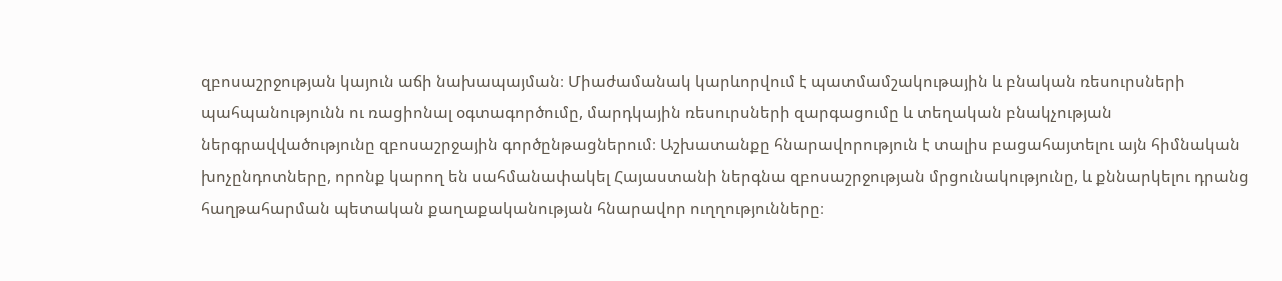զբոսաշրջության կայուն աճի նախապայման։ Միաժամանակ կարևորվում է պատմամշակութային և բնական ռեսուրսների պահպանությունն ու ռացիոնալ օգտագործումը, մարդկային ռեսուրսների զարգացումը և տեղական բնակչության ներգրավվածությունը զբոսաշրջային գործընթացներում։ Աշխատանքը հնարավորություն է տալիս բացահայտելու այն հիմնական խոչընդոտները, որոնք կարող են սահմանափակել Հայաստանի ներգնա զբոսաշրջության մրցունակությունը, և քննարկելու դրանց հաղթահարման պետական քաղաքականության հնարավոր ուղղությունները։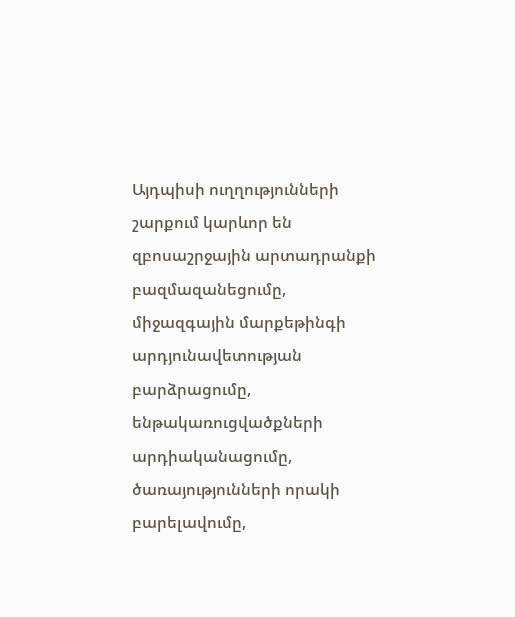Այդպիսի ուղղությունների շարքում կարևոր են զբոսաշրջային արտադրանքի բազմազանեցումը, միջազգային մարքեթինգի արդյունավետության բարձրացումը, ենթակառուցվածքների արդիականացումը, ծառայությունների որակի բարելավումը,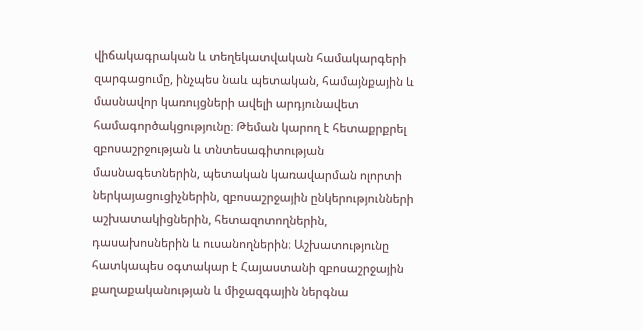վիճակագրական և տեղեկատվական համակարգերի զարգացումը, ինչպես նաև պետական, համայնքային և մասնավոր կառույցների ավելի արդյունավետ համագործակցությունը։ Թեման կարող է հետաքրքրել զբոսաշրջության և տնտեսագիտության մասնագետներին, պետական կառավարման ոլորտի ներկայացուցիչներին, զբոսաշրջային ընկերությունների աշխատակիցներին, հետազոտողներին, դասախոսներին և ուսանողներին։ Աշխատությունը հատկապես օգտակար է Հայաստանի զբոսաշրջային քաղաքականության և միջազգային ներգնա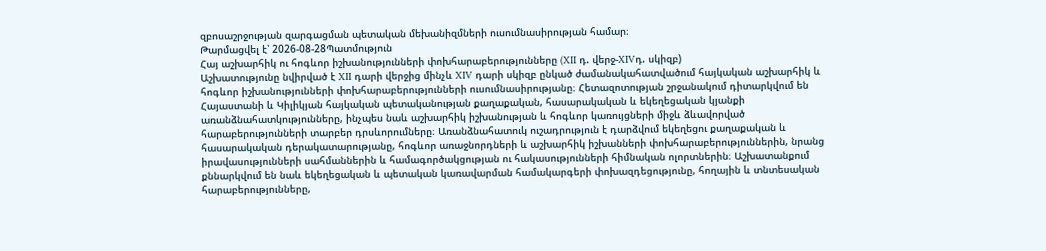զբոսաշրջության զարգացման պետական մեխանիզմների ուսումնասիրության համար։
Թարմացվել է՝ 2026-08-28Պատմություն
Հայ աշխարհիկ ու հոգևոր իշխանությունների փոխհարաբերությունները (XII դ. վերջ-XIVդ. սկիզբ)
Աշխատությունը նվիրված է XII դարի վերջից մինչև XIV դարի սկիզբ ընկած ժամանակահատվածում հայկական աշխարհիկ և հոգևոր իշխանությունների փոխհարաբերությունների ուսումնասիրությանը։ Հետազոտության շրջանակում դիտարկվում են Հայաստանի և Կիլիկյան հայկական պետականության քաղաքական, հասարակական և եկեղեցական կյանքի առանձնահատկությունները, ինչպես նաև աշխարհիկ իշխանության և հոգևոր կառույցների միջև ձևավորված հարաբերությունների տարբեր դրսևորումները։ Առանձնահատուկ ուշադրություն է դարձվում եկեղեցու քաղաքական և հասարակական դերակատարությանը, հոգևոր առաջնորդների և աշխարհիկ իշխանների փոխհարաբերություններին, նրանց իրավասությունների սահմաններին և համագործակցության ու հակասությունների հիմնական ոլորտներին։ Աշխատանքում քննարկվում են նաև եկեղեցական և պետական կառավարման համակարգերի փոխազդեցությունը, հողային և տնտեսական հարաբերությունները,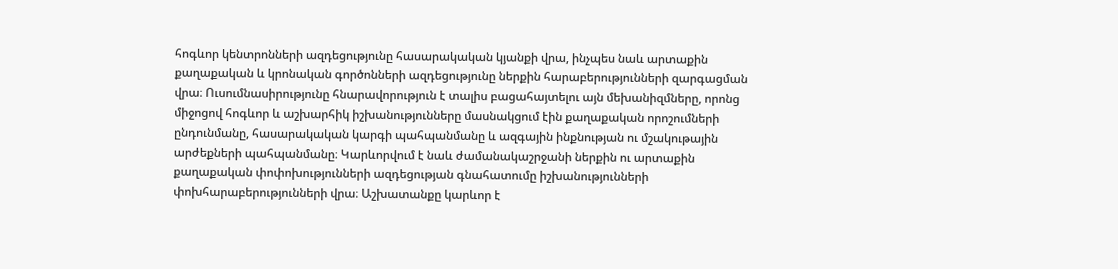հոգևոր կենտրոնների ազդեցությունը հասարակական կյանքի վրա, ինչպես նաև արտաքին քաղաքական և կրոնական գործոնների ազդեցությունը ներքին հարաբերությունների զարգացման վրա։ Ուսումնասիրությունը հնարավորություն է տալիս բացահայտելու այն մեխանիզմները, որոնց միջոցով հոգևոր և աշխարհիկ իշխանությունները մասնակցում էին քաղաքական որոշումների ընդունմանը, հասարակական կարգի պահպանմանը և ազգային ինքնության ու մշակութային արժեքների պահպանմանը։ Կարևորվում է նաև ժամանակաշրջանի ներքին ու արտաքին քաղաքական փոփոխությունների ազդեցության գնահատումը իշխանությունների փոխհարաբերությունների վրա։ Աշխատանքը կարևոր է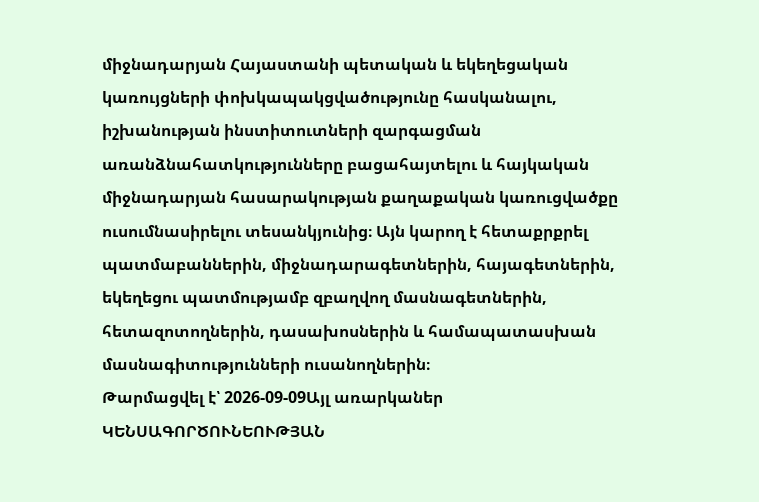միջնադարյան Հայաստանի պետական և եկեղեցական կառույցների փոխկապակցվածությունը հասկանալու, իշխանության ինստիտուտների զարգացման առանձնահատկությունները բացահայտելու և հայկական միջնադարյան հասարակության քաղաքական կառուցվածքը ուսումնասիրելու տեսանկյունից։ Այն կարող է հետաքրքրել պատմաբաններին, միջնադարագետներին, հայագետներին, եկեղեցու պատմությամբ զբաղվող մասնագետներին, հետազոտողներին, դասախոսներին և համապատասխան մասնագիտությունների ուսանողներին։
Թարմացվել է՝ 2026-09-09Այլ առարկաներ
ԿԵՆՍԱԳՈՐԾՈՒՆԵՈՒԹՅԱՆ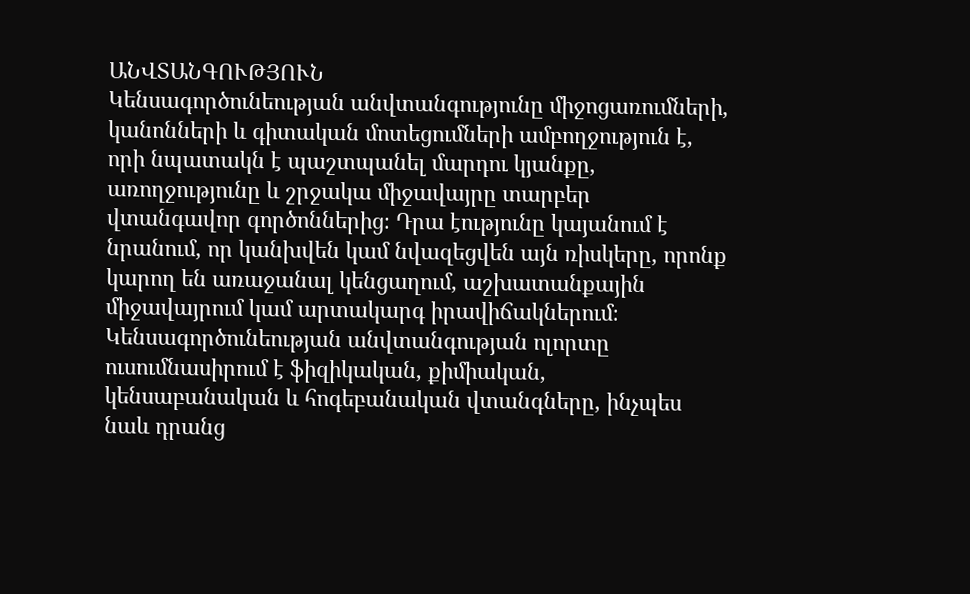ԱՆՎՏԱՆԳՈՒԹՅՈՒՆ
Կենսագործունեության անվտանգությունը միջոցառումների, կանոնների և գիտական մոտեցումների ամբողջություն է, որի նպատակն է պաշտպանել մարդու կյանքը, առողջությունը և շրջակա միջավայրը տարբեր վտանգավոր գործոններից։ Դրա էությունը կայանում է նրանում, որ կանխվեն կամ նվազեցվեն այն ռիսկերը, որոնք կարող են առաջանալ կենցաղում, աշխատանքային միջավայրում կամ արտակարգ իրավիճակներում։ Կենսագործունեության անվտանգության ոլորտը ուսումնասիրում է ֆիզիկական, քիմիական, կենսաբանական և հոգեբանական վտանգները, ինչպես նաև դրանց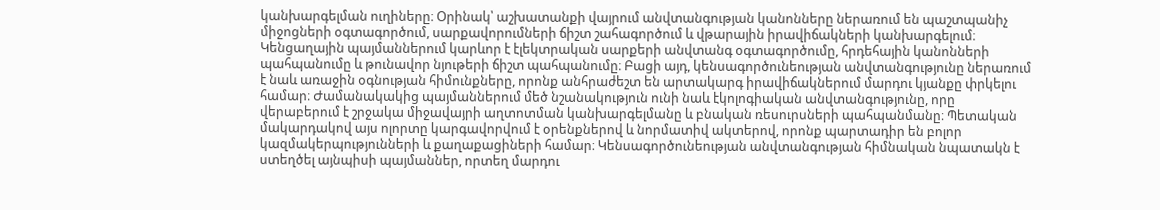կանխարգելման ուղիները։ Օրինակ՝ աշխատանքի վայրում անվտանգության կանոնները ներառում են պաշտպանիչ միջոցների օգտագործում, սարքավորումների ճիշտ շահագործում և վթարային իրավիճակների կանխարգելում։ Կենցաղային պայմաններում կարևոր է էլեկտրական սարքերի անվտանգ օգտագործումը, հրդեհային կանոնների պահպանումը և թունավոր նյութերի ճիշտ պահպանումը։ Բացի այդ, կենսագործունեության անվտանգությունը ներառում է նաև առաջին օգնության հիմունքները, որոնք անհրաժեշտ են արտակարգ իրավիճակներում մարդու կյանքը փրկելու համար։ Ժամանակակից պայմաններում մեծ նշանակություն ունի նաև էկոլոգիական անվտանգությունը, որը վերաբերում է շրջակա միջավայրի աղտոտման կանխարգելմանը և բնական ռեսուրսների պահպանմանը։ Պետական մակարդակով այս ոլորտը կարգավորվում է օրենքներով և նորմատիվ ակտերով, որոնք պարտադիր են բոլոր կազմակերպությունների և քաղաքացիների համար։ Կենսագործունեության անվտանգության հիմնական նպատակն է ստեղծել այնպիսի պայմաններ, որտեղ մարդու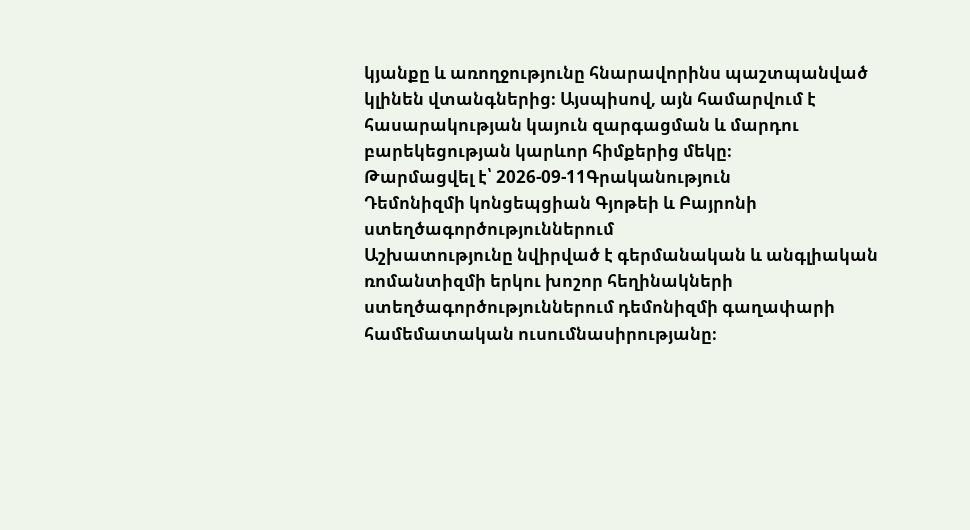կյանքը և առողջությունը հնարավորինս պաշտպանված կլինեն վտանգներից։ Այսպիսով, այն համարվում է հասարակության կայուն զարգացման և մարդու բարեկեցության կարևոր հիմքերից մեկը։
Թարմացվել է՝ 2026-09-11Գրականություն
Դեմոնիզմի կոնցեպցիան Գյոթեի և Բայրոնի ստեղծագործություններում
Աշխատությունը նվիրված է գերմանական և անգլիական ռոմանտիզմի երկու խոշոր հեղինակների ստեղծագործություններում դեմոնիզմի գաղափարի համեմատական ուսումնասիրությանը։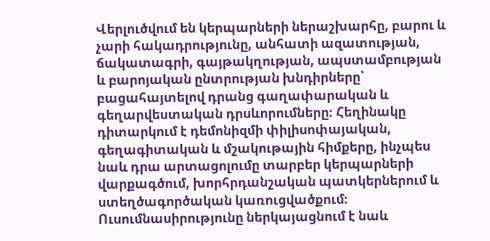Վերլուծվում են կերպարների ներաշխարհը, բարու և չարի հակադրությունը, անհատի ազատության, ճակատագրի, գայթակղության, ապստամբության և բարոյական ընտրության խնդիրները՝ բացահայտելով դրանց գաղափարական և գեղարվեստական դրսևորումները։ Հեղինակը դիտարկում է դեմոնիզմի փիլիսոփայական, գեղագիտական և մշակութային հիմքերը, ինչպես նաև դրա արտացոլումը տարբեր կերպարների վարքագծում, խորհրդանշական պատկերներում և ստեղծագործական կառուցվածքում։ Ուսումնասիրությունը ներկայացնում է նաև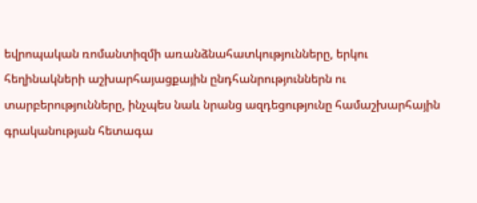եվրոպական ռոմանտիզմի առանձնահատկությունները, երկու հեղինակների աշխարհայացքային ընդհանրություններն ու տարբերությունները, ինչպես նաև նրանց ազդեցությունը համաշխարհային գրականության հետագա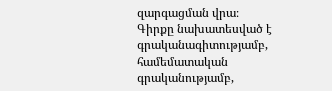զարգացման վրա։ Գիրքը նախատեսված է գրականագիտությամբ, համեմատական գրականությամբ,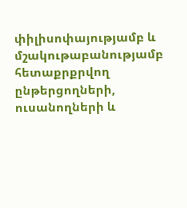փիլիսոփայությամբ և մշակութաբանությամբ հետաքրքրվող ընթերցողների, ուսանողների և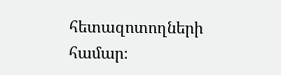հետազոտողների համար։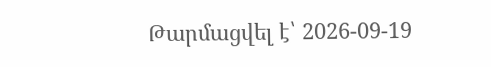Թարմացվել է՝ 2026-09-19